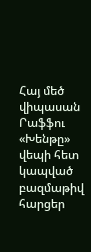Հայ մեծ վիպասան Րաֆֆու «Խենթը» վեպի հետ կապված բազմաթիվ հարցեր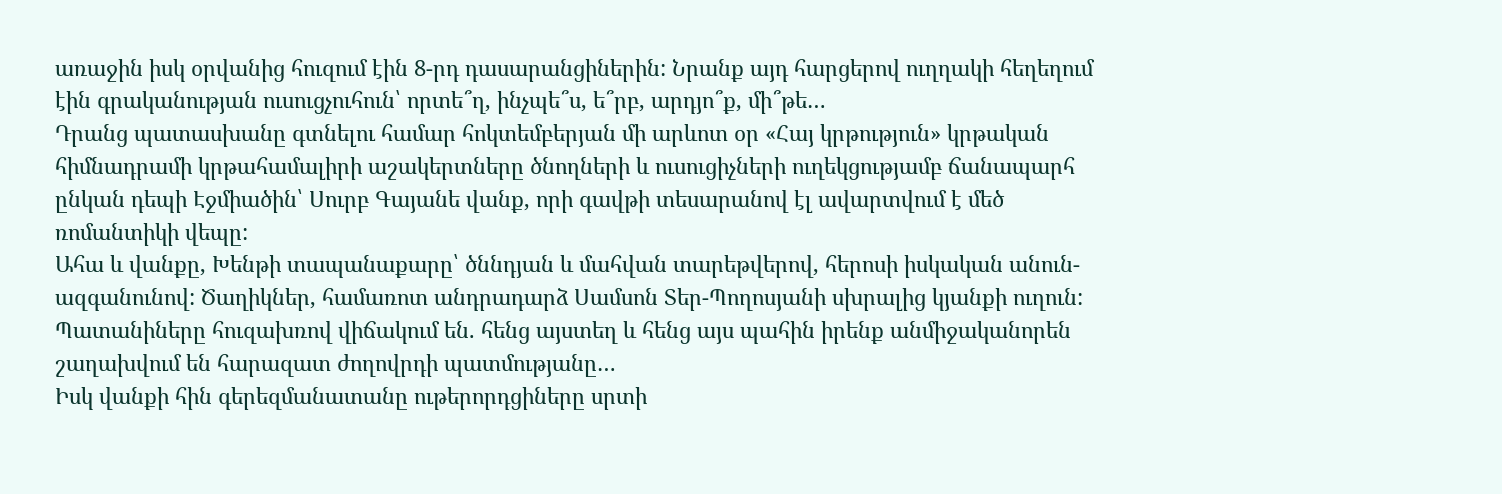առաջին իսկ օրվանից հուզում էին 8-րդ դասարանցիներին: Նրանք այդ հարցերով ուղղակի հեղեղում էին գրականության ուսուցչուհուն՝ որտե՞ղ, ինչպե՞ս, ե՞րբ, արդյո՞ք, մի՞թե…
Դրանց պատասխանը գտնելու համար հոկտեմբերյան մի արևոտ օր «Հայ կրթություն» կրթական հիմնադրամի կրթահամալիրի աշակերտները ծնողների և ուսուցիչների ուղեկցությամբ ճանապարհ ընկան դեպի Էջմիածին՝ Սուրբ Գայանե վանք, որի գավթի տեսարանով էլ ավարտվում է մեծ ռոմանտիկի վեպը:
Ահա և վանքը, Խենթի տապանաքարը՝ ծննդյան և մահվան տարեթվերով, հերոսի իսկական անուն-ազգանունով: Ծաղիկներ, համառոտ անդրադարձ Սամսոն Տեր-Պողոսյանի սխրալից կյանքի ուղուն: Պատանիները հուզախռով վիճակում են. հենց այստեղ և հենց այս պահին իրենք անմիջականորեն շաղախվում են հարազատ ժողովրդի պատմությանը…
Իսկ վանքի հին գերեզմանատանը ութերորդցիները սրտի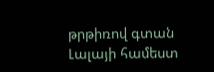թրթիռով գտան Լալայի համեստ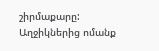շիրմաքարը: Աղջիկներից ոմանք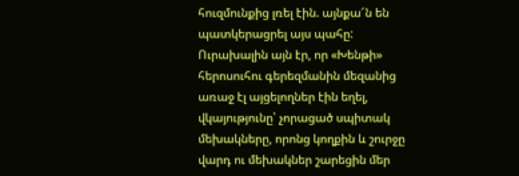հուզմունքից լռել էին. այնքա՜ն են պատկերացրել այս պահը:
Ուրախալին այն էր, որ «Խենթի» հերոսուհու գերեզմանին մեզանից առաջ էլ այցելողներ էին եղել, վկայությունը՝ չորացած սպիտակ մեխակները, որոնց կողքին և շուրջը վարդ ու մեխակներ շարեցին մեր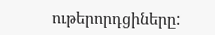ութերորդցիները: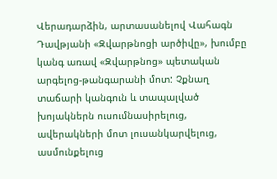Վերադարձին, արտասանելով Վահագն Դավթյանի «Զվարթնոցի արծիվը», խումբը կանգ առավ «Զվարթնոց» պետական արգելոց-թանգարանի մոտ: Չքնաղ տաճարի կանգուն և տապալված խոյակներն ուսումնասիրելուց, ավերակների մոտ լուսանկարվելուց, ասմունքելուց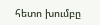հետո խումբը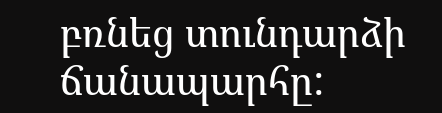բռնեց տունդարձի ճանապարհը: